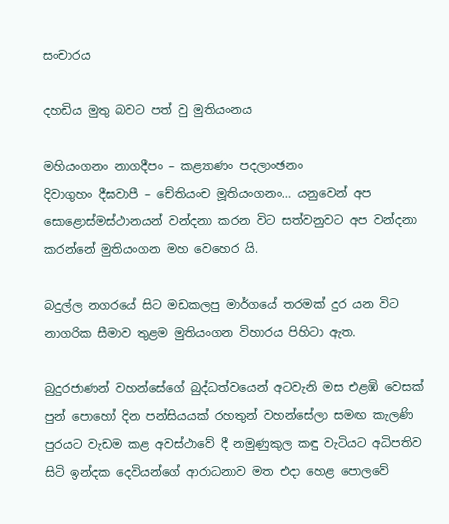සංචාරය

දහඩිය මුතු බවට පත් වු මුතියංනය

මහියංගනං නාගදීපං – කළ්‍යාණං පදලාංඡනං
දිවාගුහං දීඝවාපී – චේතියංච මූතියංගනං… යනුවෙන් අප සොළොස්මස්ථානයන් වන්දනා කරන විට සත්වනුවට අප වන්දනා කරන්නේ මුතියංගන මහ වෙහෙර යි.

බදුල්ල නගරයේ සිට මඩකලපු මාර්ගයේ තරමක් දුර යන විට නාගරික සීමාව තුළම මුතියංගන විහාරය පිහිටා ඇත.

බුදුරජාණන් වහන්සේගේ බුද්ධත්වයෙන් අටවැනි මස එළඹි වෙසක් පුන් පොහෝ දින පන්සියයක් රහතුන් වහන්සේලා සමඟ කැලණි පුරයට වැඩම කළ අවස්ථාවේ දී නමුණුකුල කඳු වැටියට අධිපතිව සිටි ඉන්දක දෙවියන්ගේ ආරාධනාව මත එදා හෙළ පොලවේ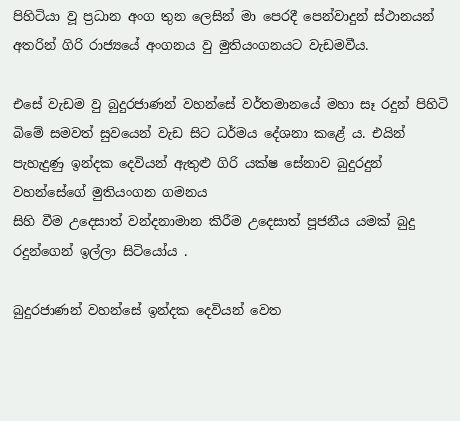පිහිටියා වූ ප්‍රධාන අංග තුන ලෙසින් මා පෙරදී පෙන්වාදුන් ස්ථානයන් අතරින් ගිරි රාජ්‍යයේ අංගනය වු මුතියංගනයට වැඩමවීය.

එසේ වැඩම වු බුදුරජාණන් වහන්සේ වර්තමානයේ මහා සෑ රදුන් පිහිටි බිමේ සමවත් සුවයෙන් වැඩ සිට ධර්මය දේශනා කළේ ය. එයින් පැහැදුණු ඉන්දක දෙවියන් ඇතුළු ගිරි යක්ෂ සේනාව බුදුරදුන් වහන්සේගේ මුතියංගන ගමනය
සිහි වීම උදෙසාත් වන්දනාමාන කිරීම උදෙසාත් පූජනීය යමක් බුදු රදුන්ගෙන් ඉල්ලා සිටියෝය .

බුදුරජාණන් වහන්සේ ඉන්දක දෙවියන් වෙත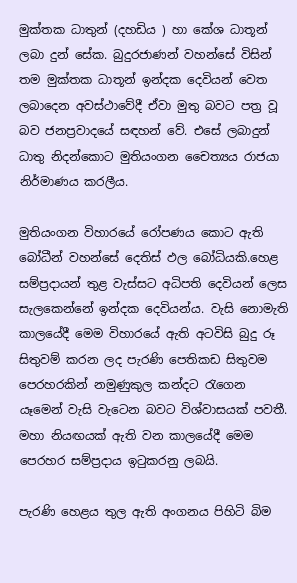මුක්තක ධාතුන් (දහඩිය ) හා කේශ ධාතූන් ලබා දුන් සේක. බුදුරජාණන් වහන්සේ විසින් තම මුක්තක ධාතූන් ඉන්දක දෙවියන් වෙත ලබාදෙන අවස්ථාවේදී ඒවා මුතු බවට පත්‍ර වූ බව ජනප්‍රවාදයේ සඳහන් වේ. එසේ ලබාදුන් ධාතු නිදන්කොට මුතියංගන චෛත්‍යය රාජයා නිර්මාණය කරලීය.

මුතියංගන විහාරයේ රෝපණය කොට ඇති බෝධීන් වහන්සේ දෙතිස් ඵල බෝධියකි.හෙළ සම්ප්‍රදායන් තුළ වැස්සට අධිපති දෙවියන් ලෙස සැලකෙන්නේ ඉන්දක දෙවියන්ය. වැසි නොමැති කාලයේදී මෙම විහාරයේ ඇති අටවිසි බුදු රූ සිතුවම් කරන ලද පැරණි පෙතිකඩ සිතුවම පෙරහරකින් නමුණුකුල කන්දට රැගෙන යෑමෙන් වැසි වැටෙන බවට විශ්වාසයක් පවතී. මහා නියඟයක් ඇති වන කාලයේදී මෙම පෙරහර සම්ප්‍රදාය ඉටුකරනු ලබයි.

පැරණි හෙළය තුල ඇති අංගනය පිහිටි බිම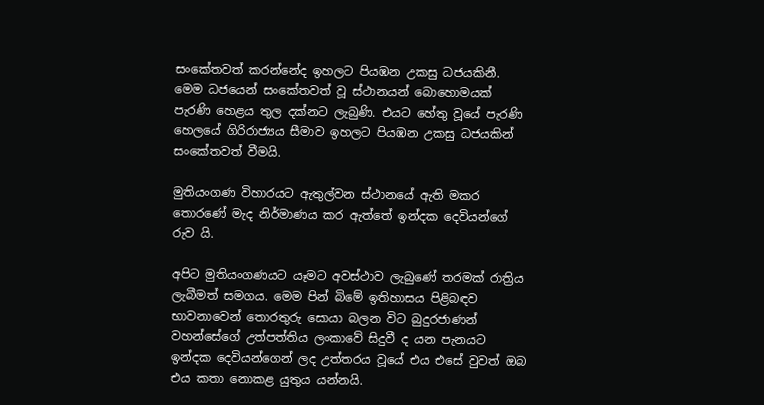සංකේතවත් කරන්නේද ඉහලට පියඹන උකසු ධජයකිනී. මෙම ධජයෙන් සංකේතවත් වූ ස්ථානයන් බොහොමයක් පැරණි හෙළය තුල දක්නට ලැබුණි. එයට හේතු වූයේ පැරණි හෙලයේ ගිරිරාජ්‍යය සීමාව ඉහලට පියඹන උකසු ධජයකින් සංකේතවත් වීමයි.

මුතියංගණ විහාරයට ඇතුල්වන ස්ථානයේ ඇති මකර තොරණේ මැද නිර්මාණය කර ඇත්තේ ඉන්දක දෙවියන්ගේ රුව යි.

අපිට මුතියංගණයට යෑමට අවස්ථාව ලැබුණේ තරමක් රාත්‍රිය ලැබීමත් සමගය. මෙම පින් බිමේ ඉතිහාසය පිළිබඳව භාවනාවෙන් තොරතුරු සොයා බලන විට බුදුරජාණන් වහන්සේගේ උත්පත්තිය ලංකාවේ සිදුවී ද යන පැනයට ඉන්දක දෙවියන්ගෙන් ලද උත්තරය වූයේ එය එසේ වුවත් ඔබ එය කතා නොකළ යුතුය යන්නයි.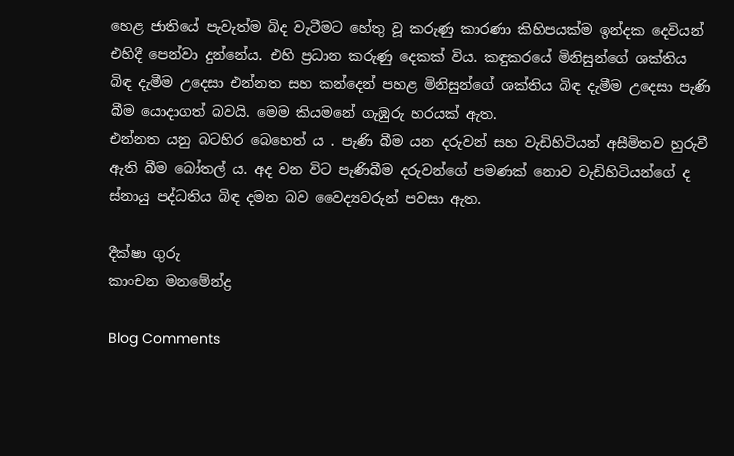හෙළ ජාතියේ පැවැත්ම බිද වැටීමට හේතු වූ කරුණු කාරණා කිහිපයක්ම ඉන්දක දෙවියන් එහිදී පෙන්වා දුන්නේය. එහි ප්‍රධාන කරුණු දෙකක් විය. කඳුකරයේ මිනිසුන්ගේ ශක්තිය බිඳ දැමීම උදෙසා එන්නත සහ කන්දෙන් පහළ මිනිසුන්ගේ ශක්තිය බිඳ දැමීම උදෙසා පැණි බීම යොදාගත් බවයි. මෙම කියමනේ ගැඹුරු හරයක් ඇත.
එන්නත යනු බටහිර බෙහෙත් ය . පැණි බීම යන දරුවන් සහ වැඩිහිටියන් අසීමිතව හුරුවී ඇති බීම බෝතල් ය. අද වන විට පැණිබීම දරුවන්ගේ පමණක් නොව වැඩිහිටියන්ගේ ද ස්නායු පද්ධතිය බිඳ දමන බව වෛද්‍යවරුන් පවසා ඇත.

දීක්ෂා ගුරු
කාංචන මනමේන්ද්‍ර

Blog Comments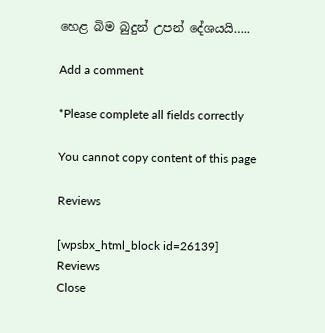හෙළ බිම බුදුන් උපන් දේශයයි…..

Add a comment

*Please complete all fields correctly

You cannot copy content of this page

Reviews

[wpsbx_html_block id=26139]
Reviews
Close